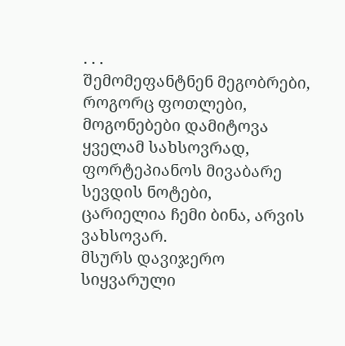. . .
შემომეფანტნენ მეგობრები,
როგორც ფოთლები,
მოგონებები დამიტოვა ყველამ სახსოვრად,
ფორტეპიანოს მივაბარე სევდის ნოტები,
ცარიელია ჩემი ბინა, არვის ვახსოვარ.
მსურს დავიჯერო სიყვარული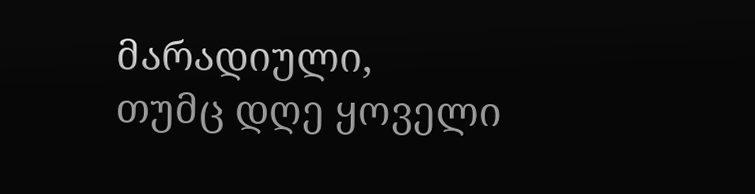მარადიული,
თუმც დღე ყოველი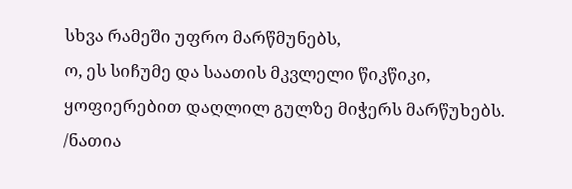სხვა რამეში უფრო მარწმუნებს,
ო, ეს სიჩუმე და საათის მკვლელი წიკწიკი,
ყოფიერებით დაღლილ გულზე მიჭერს მარწუხებს.
/ნათია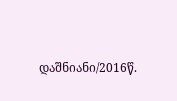დაშნიანი/2016წ.